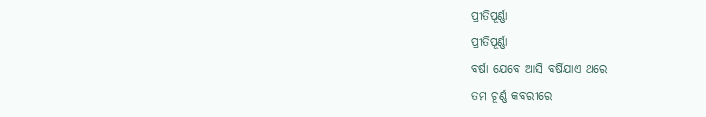ପ୍ରୀତିପୂର୍ଣ୍ଣା
ପ୍ରୀତିପୂର୍ଣ୍ଣା
ବର୍ଷା ଯେବେ ଆସି ବର୍ଷିଯାଏ ଥରେ
ତମ ଚୂର୍ଣ୍ଣ କବରୀରେ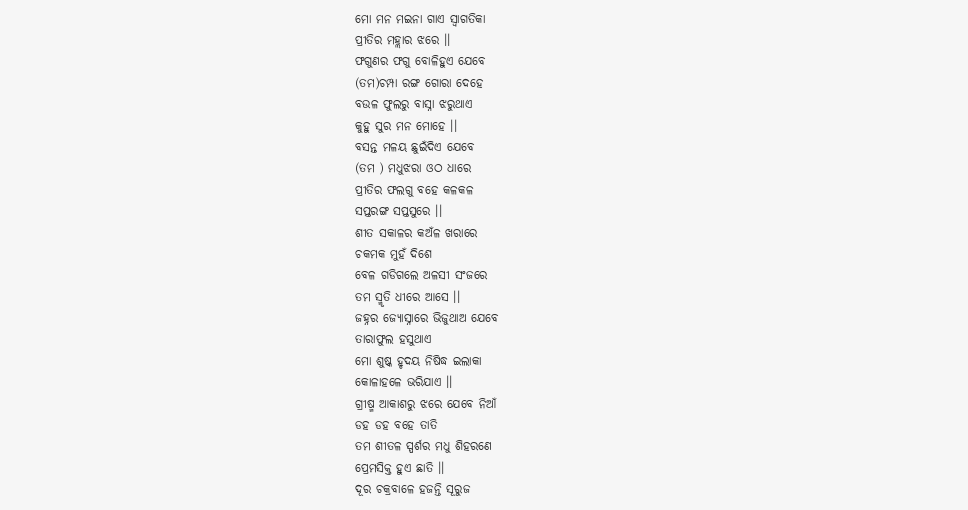ମୋ ମନ ମଇନା ଗାଏ ସ୍ବାଗତିକା
ପ୍ରୀତିର ମହ୍ଲାର ଝରେ ।।
ଫଗୁଣର ଫଗୁ ବୋଳିହୁଏ ଯେବେ
(ତମ)ଚମ୍ପା ରଙ୍ଗ ଗୋରା ଦେହେ
ବଉଳ ଫୁଲରୁ ବାସ୍ନା ଝରୁଥାଏ
କୁହୁ ସୁର ମନ ମୋହେ ।।
ବସନ୍ତ ମଳୟ ଛୁଇଁଦିଏ ଯେବେ
(ତମ ) ମଧୁଝରା ଓଠ ଧାରେ
ପ୍ରୀତିର ଫଲଗୁ ବହେ କଳକଳ
ସପ୍ତରଙ୍ଗ ସପ୍ତସୁରେ ।।
ଶୀତ ସକାଳର କଅଁଳ ଖରାରେ
ଚକମକ ମୁହଁ ଦିଶେ
ବେଳ ଗଡିଗଲେ ଅଳସୀ ସଂଜରେ
ତମ ସ୍ମୃତି ଧୀରେ ଆସେ ।।
ଜହ୍ନର ଜ୍ୟୋସ୍ନାରେ ଭିଜୁଥାଅ ଯେବେ
ତାରାଫୁଲ ହସୁଥାଏ
ମୋ ଶୁଷ୍କ ହୃଦୟ ନିଷିଦ୍ଧ ଇଲାକା
କୋଳାହଳେ ଭରିଯାଏ ।।
ଗ୍ରୀଷ୍ମ ଆକାଶରୁ ଝରେ ଯେବେ ନିଆଁ
ଡହ ଡହ ବହେ ତାତି
ତମ ଶୀତଳ ସ୍ପର୍ଶର ମଧୁ ଶିହରଣେ
ପ୍ରେମସିକ୍ତ ହୁଏ ଛାତି ।।
ଦୂର ଚକ୍ରବାଳେ ହଜନ୍ତି ସୂରୁଜ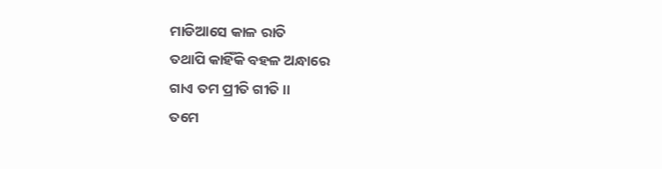ମାଡିଆସେ କାଳ ରାତି
ତଥାପି କାହିଁକି ବହଳ ଅନ୍ଧାରେ
ଗାଏ ତମ ପ୍ରୀତି ଗୀତି ।।
ତମେ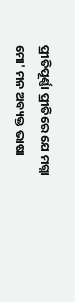ପ୍ରୀତିପୂର୍ଣ୍ଣା ପ୍ରୀତିରେ ଯେ ମଗ୍ନା
ମୋ' ମନ ଅବ୍ୟକ୍ତ ଭାଷା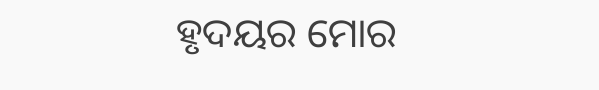ହୃଦୟର ମୋର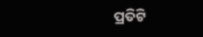ପ୍ରତିଟି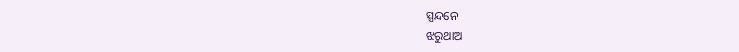ସ୍ପନ୍ଦନେ
ଝରୁଥାଅ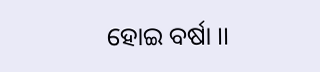ହୋଇ ବର୍ଷା ।।